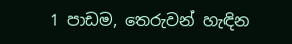1 පාඩම, තෙරුවන් හැඳින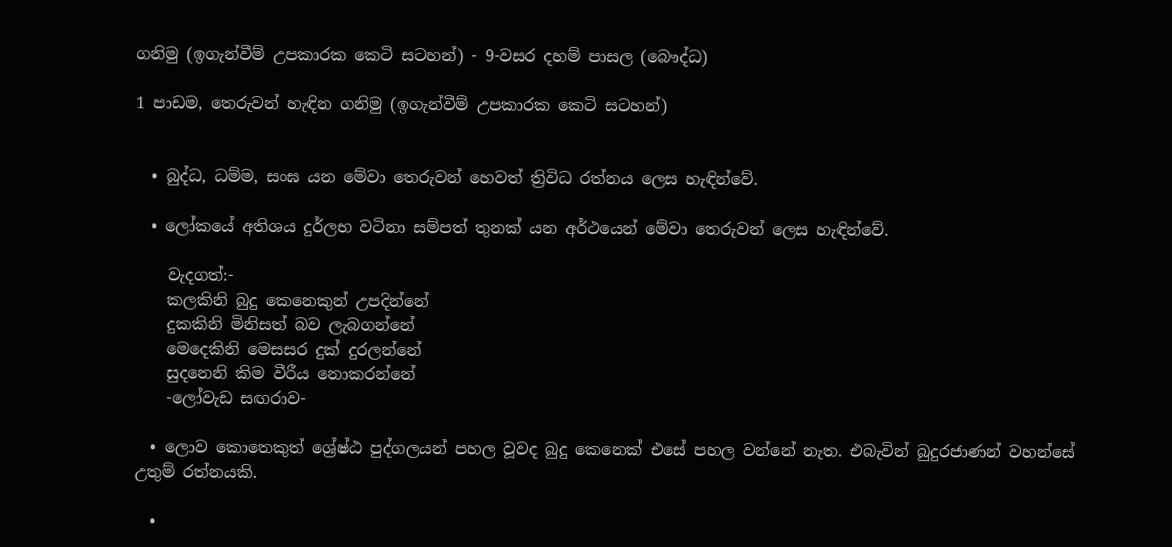ගනිමු (ඉගැන්වීම් උපකාරක කෙටි සටහන්) - 9-වසර දහම් පාසල (බෞද්ධ)

1 පාඩම, තෙරුවන් හැඳින ගනිමු (ඉගැන්වීම් උපකාරක කෙටි සටහන්)


  • බුද්ධ, ධම්ම, සංඝ යන මේවා තෙරුවන් හෙවත් ත්‍රිවිධ රත්නය ලෙස හැඳින්වේ.

  • ලෝකයේ අතිශය දුර්ලභ වටිනා සම්පත් තුනක් යන අර්ථයෙන් මේවා තෙරුවන් ලෙස හැඳින්වේ.

    වැදගත්:-
    කලකිනි බුදු කෙනෙකුන් උපදින්නේ
    දුකකිනි මිනිසත් බව ලැබගන්නේ
    මෙදෙකිනි මෙසසර දුක් දුරලන්නේ
    සුදනෙනි කිම වීරීය නොකරන්නේ
    -ලෝවැඩ සඟරාව-

  • ලොව කොතෙකුත් ශ්‍රේෂ්ඨ පුද්ගලයන් පහල වූවද බුදු කෙනෙක් එසේ පහල වන්නේ නැත. එබැවින් බුදුරජාණන් වහන්සේ උතුම් රත්නයකි.

  •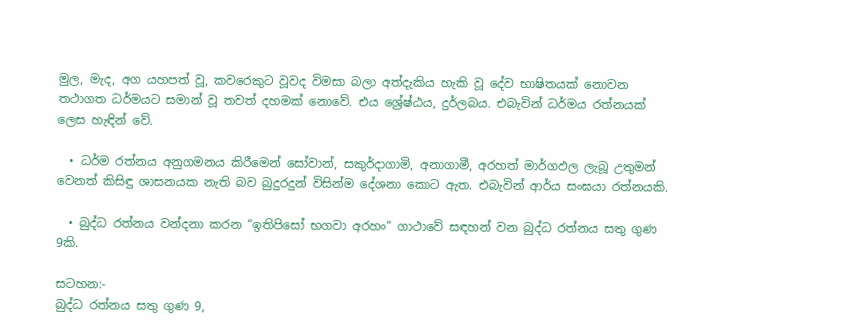මුල, මැද, අග යහපත් වූ, කවරෙකුට වූවද විමසා බලා අත්දැකිය හැකි වූ දේව භාෂිතයක් නොවන තථාගත ධර්මයට සමාන් වූ තවත් දහමක් නොවේ. එය ශ්‍රේෂ්ඨය, දුර්ලබය. එබැවින් ධර්මය රත්නයක් ලෙස හැඳින් වේ.

  • ධර්ම රත්නය අනුගමනය කිරීමෙන් සෝවාන්, සකුර්දාගාමි, අනාගාමී, අරහත් මාර්ගඵල ලැබූ උතුමන් වෙනත් කිසිඳු ශාසනයක නැති බව බුදුරදුන් විසින්ම දේශනා කොට ඇත. එබැවින් ආර්ය සංඝයා රත්නයකි.

  • බුද්ධ රත්නය වන්දනා කරන “ඉතිපිසෝ භගවා අරහං“ ගාථාවේ සඳහන් වන බුද්ධ රත්නය සතු ගුණ 9කි.

සටහන:-
බුද්ධ රත්නය සතු ගුණ 9,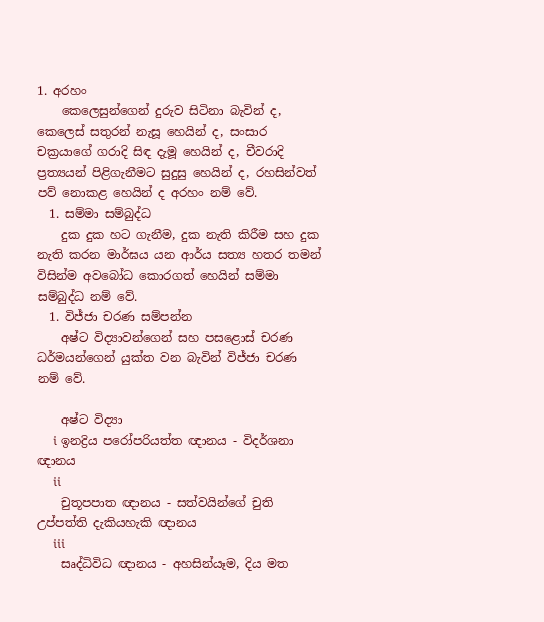1. අරහං
    කෙලෙසුන්ගෙන් දුරුව සිටිනා බැවින් ද, කෙලෙස් සතුරන් නැසූ හෙයින් ද, සංසාර චක්‍රයාගේ ගරාදි සිඳ දැමූ හෙයින් ද, චීවරාදි ප්‍රත්‍යයන් පිළිගැනීමට සුදුසු හෙයින් ද, රහසින්වත් පව් නොකළ හෙයින් ද අරහං නම් වේ.
  1. සම්මා සම්බුද්ධ
    දුක දුක හට ගැනීම, දුක නැති කිරීම සහ දුක නැති කරන මාර්ඝය යන ආර්ය සත්‍ය හතර තමන් විසින්ම අවබෝධ කොරගත් හෙයින් සම්මා සම්බුද්ධ නම් වේ.
  1. විජ්ජා චරණ සම්පන්න
    අෂ්ට විද්‍යාවන්ගෙන් සහ පසළොස් චරණ ධර්මයන්ගෙන් යුක්ත වන බැවින් විජ්ජා චරණ නම් වේ.

    අෂ්ට විද්‍යා
    i ඉනද්‍රිය පරෝපරියත්ත ඥානය - විදර්ශනා ඥානය
    ii
    චුතූපපාත ඥානය - සත්වයින්ගේ චුති උප්පත්ති දැකියහැකි ඥානය
    iii
    සෘද්ධිවිධ ඥානය - අහසින්යෑම, දිය මත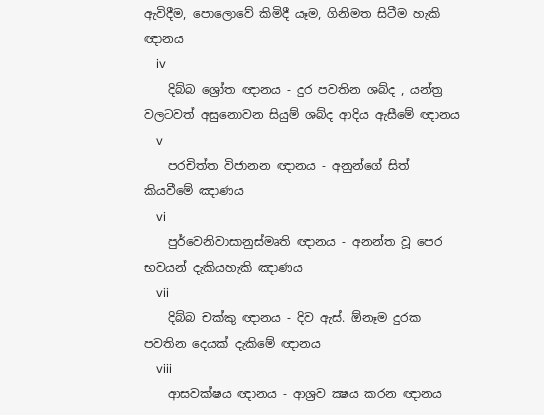ඇවිදීම, පොලොවේ කිමිදී යෑම, ගිනිමත සිටීම හැකි ඥානය
    iv
    දිබ්බ ශ්‍රෝත ඥානය - දුර පවතින ශබ්ද , යන්ත්‍ර වලටවත් අසුනොවන සියුම් ශබ්ද ආදිය ඇසීමේ ඥානය
    v
    පරචිත්ත විජානන ඥානය - අනුන්ගේ සිත් කියවීමේ ඤාණය
    vi
    පුර්වෙනිවාසානුස්මෘති ඥානය - අනන්ත වූ පෙර භවයන් දැකියහැකි ඤාණය
    vii
    දිබ්බ චක්කු ඥානය - දිව ඇස්. ඕනෑම දුරක පවතින දෙයක් දැකිමේ ඥානය
    viii
    ආසවක්ෂය ඥානය - ආශ්‍රව ක්‍ෂය කරන ඥානය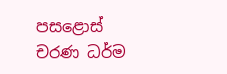පසළොස් චරණ ධර්ම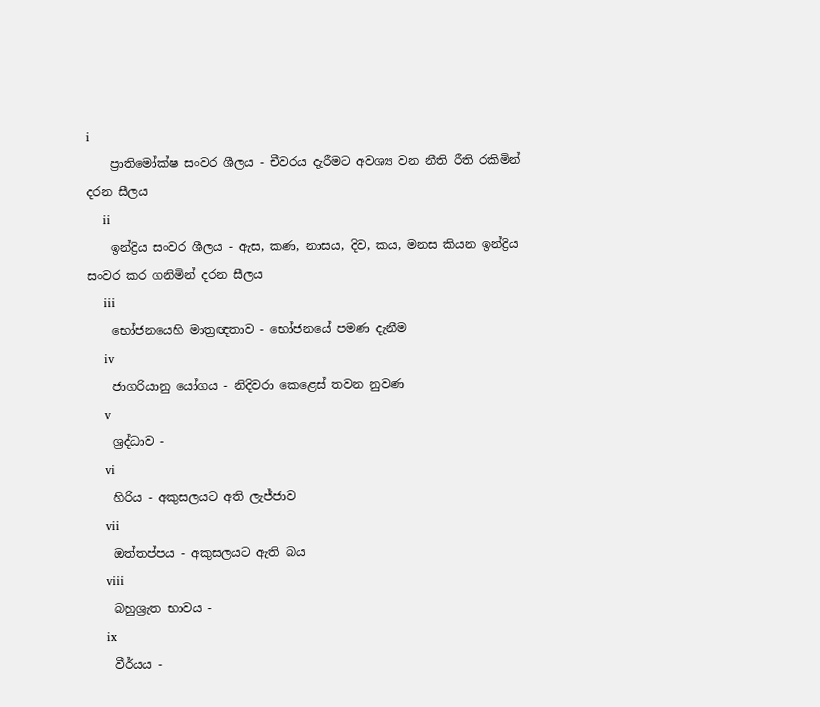i
    ප්‍රාතිමෝක්ෂ සංවර ශීලය - චීවරය දැරීමට අවශ්‍ය වන නීති රීති රකිමින් දරන සීලය
    ii
    ඉන්ද්‍රිය සංවර ශීලය - ඇස, කණ, නාසය, දිව, කය, මනස කියන ඉන්ද්‍රිය සංවර කර ගනිමින් දරන සීලය
    iii
    භෝජනයෙහි මාත්‍රඥතාව - භෝජනයේ පමණ දැනීම
    iv
    ජාගරියානු යෝගය - නිදිවරා කෙළෙස් තවන නුවණ
    v
    ශ්‍රද්ධාව -
    vi
    හිරිය - අකුසලයට අති ලැජ්ජාව
    vii
    ඔත්තප්පය - අකුසලයට ඇති බය
    viii
    බහුශ්‍රැත භාවය -
    ix
    වීර්යය -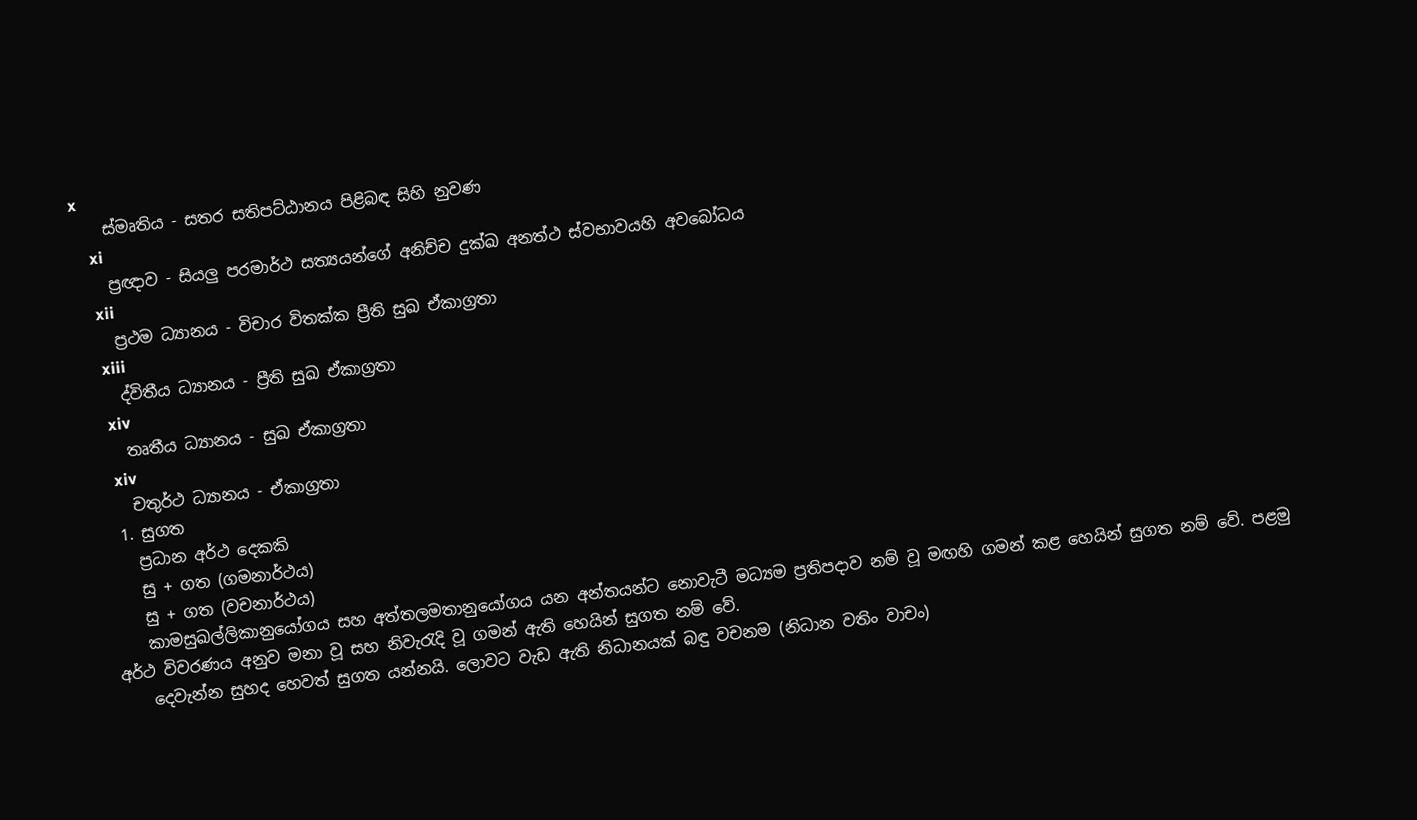x
    ස්මෘතිය - සතර සතිපට්ඨානය පිළිබඳ සිහි නුවණ
    xi
    ප්‍රඥාව - සියලු පරමාර්ථ සත්‍යයන්ගේ අනිච්ච දුක්ඛ අනත්ථ ස්වභාවයහි අවබෝධය
    xii
    ප්‍රථම ධ්‍යානය - විචාර විතක්ක ප්‍රීති සුඛ ඒකාග්‍රතා
    xiii
    ද්විතීය ධ්‍යානය - ප්‍රීති සුඛ ඒකාග්‍රතා
    xiv
    තෘතීය ධ්‍යානය - සුඛ ඒකාග්‍රතා
    xiv
    චතුර්ථ ධ්‍යානය - ඒකාග්‍රතා
  1. සුගත
    ප්‍රධාන අර්ථ දෙකකි
    සු + ගත (ගමනාර්ථය)
    සු + ගත (වචනාර්ථය)
    කාමසුඛල්ලිකානුයෝගය සහ අත්තලමතානුයෝගය යන අන්තයන්ට නොවැටී මධ්‍යම ප්‍රතිපදාව නම් වූ මඟහි ගමන් කළ හෙයින් සුගත නම් වේ. පළමු අර්ථ විවරණය අනුව මනා වූ සහ නිවැරැදි වූ ගමන් ඇති හෙයින් සුගත නම් වේ.
    දෙවැන්න සුහද හෙවත් සුගත යන්නයි. ලොවට වැඩ ඇති නිධානයක්‌ බඳු වචනම (නිධාන වතිං වාචං)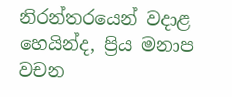නිරන්තරයෙන් වදාළ හෙයින්ද, ප්‍රිය මනාප වචන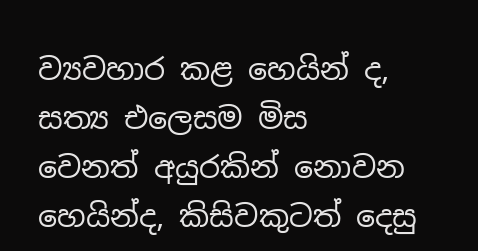ව්‍යවහාර කළ හෙයින් ද, සත්‍ය එලෙසම මිස වෙනත් අයුරකින් නොවන හෙයින්ද, කිසිවකුටත් දෙසු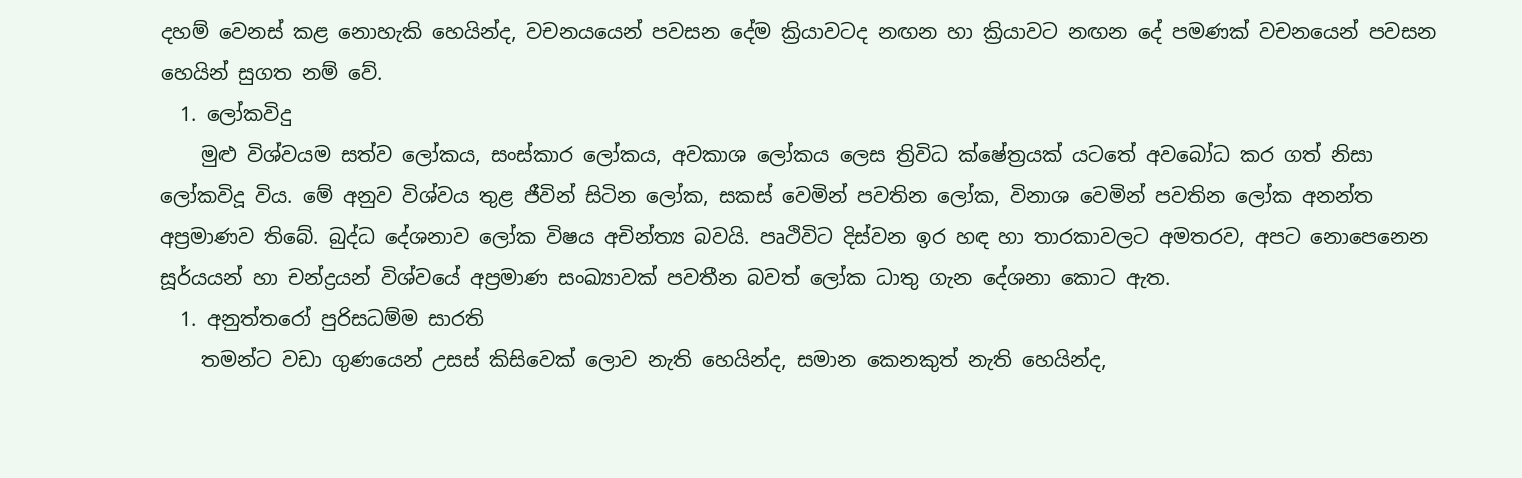දහම් වෙනස්‌ කළ නොහැකි හෙයින්ද, වචනයයෙන් පවසන දේම ක්‍රියාවටද නඟන හා ක්‍රියාවට නඟන දේ පමණක්‌ වචනයෙන් පවසන හෙයින් සුගත නම් වේ.
  1. ලෝකවිදු
    මුළු විශ්වයම සත්ව ලෝකය, සංස්කාර ලෝකය, අවකාශ ලෝකය ලෙස ත්‍රිවිධ ක්ෂේත්‍රයක් යටතේ අවබෝධ කර ගත් නිසා ලෝකවිදූ විය. මේ අනුව විශ්වය තුළ ජීවින් සිටින ලෝක, සකස් වෙමින් පවතින ලෝක, විනාශ වෙමින් පවතින ලෝක අනන්ත අප්‍රමාණව තිබේ. බුද්ධ දේශනාව ලෝක විෂය අචින්ත්‍ය බවයි. පෘථිවිට දිස්වන ඉර හඳ හා තාරකාවලට අමතරව, අපට නොපෙනෙන සූර්යයන් හා චන්ද්‍රයන් විශ්වයේ අප්‍රමාණ සංඛ්‍යාවක් පවතීන බවත් ලෝක ධාතු ගැන දේශනා කොට ඇත.
  1. අනුත්තරෝ පුරිසධම්ම සාරති
    තමන්ට වඩා ගුණයෙන් උසස් කිසිවෙක් ලොව නැති හෙයින්ද, සමාන කෙනකුත් නැති හෙයින්ද,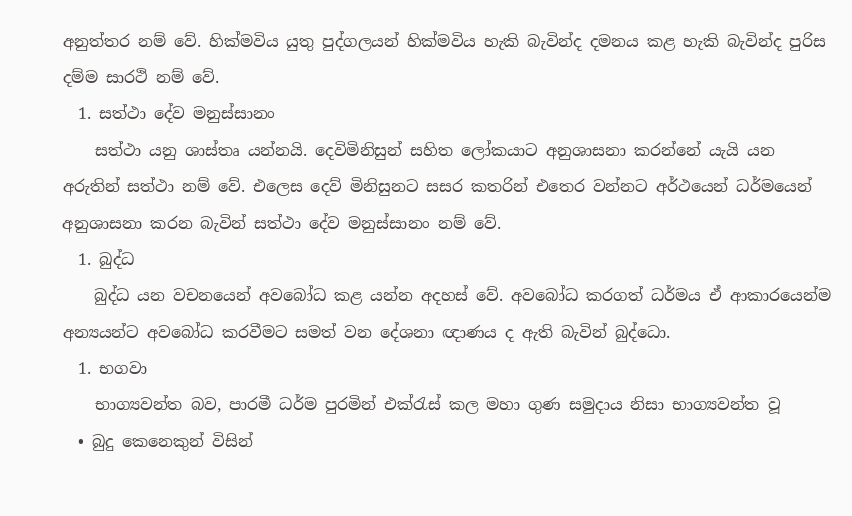අනුත්තර නම් වේ. හික්මවිය යුතු පුද්ගලයන් හික්මවිය හැකි බැවින්ද දමනය කළ හැකි බැවින්ද පුරිස දම්ම සාරථි නම් වේ.
  1. සත්ථා දේව මනුස්සානං
    සත්ථා යනු ශාස්තෘ යන්නයි. දෙවිමිනිසුන් සහිත ලෝකයාට අනුශාසනා කරන්නේ යැයි යන අරුතින් සත්ථා නම් වේ. එලෙස දෙව් මිනිසුනට සසර කතරින් එතෙර වන්නට අර්ථයෙන් ධර්මයෙන් අනුශාසනා කරන බැවින් සත්ථා දේව මනුස්සානං නම් වේ.
  1. බුද්ධ
    බුද්ධ යන වචනයෙන් අවබෝධ කළ යන්න අදහස් වේ. අවබෝධ කරගත් ධර්මය ඒ ආකාරයෙන්ම අන්‍යයන්ට අවබෝධ කරවීමට සමත් වන දේශනා ඥාණය ද ඇති බැවින් බුද්ධො.
  1. භගවා
    භාග්‍යවන්ත බව, පාරමී ධර්ම පුරමින් එක්රැස් කල මහා ගුණ සමුදාය නිසා භාග්‍යවන්ත වූ
  • බුදු කෙනෙකුන් විසින්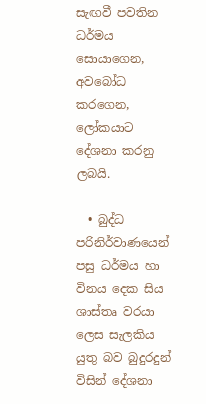සැඟවී පවතින ධර්මය සොයාගෙන, අවබෝධ කරගෙන, ලෝකයාට දේශනා කරනු ලබයි.

  • බුද්ධ පරිනිර්වාණයෙන් පසු ධර්මය හා විනය දෙක සිය ශාස්තෘ වරයා ලෙස සැලකිය යුතු බව බුදුරදුන් විසින් දේශනා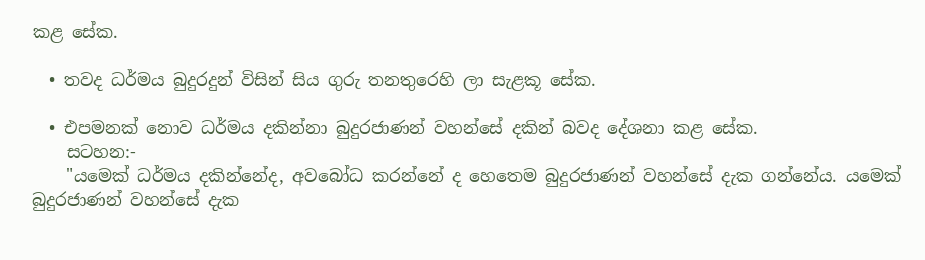කළ සේක.

  • තවද ධර්මය බුදුරදුන් විසින් සිය ගුරු තනතුරෙහි ලා සැළකූ සේක.

  • එපමනක් නොව ධර්මය දකින්නා බුදුරජාණන් වහන්සේ දකින් බවද දේශනා කළ සේක.
    සටහන:-
    "යමෙක්‌ ධර්මය දකින්නේද, අවබෝධ කරන්නේ ද හෙතෙම බුදුරජාණන් වහන්සේ දැක ගන්නේය. යමෙක්‌ බුදුරජාණන් වහන්සේ දැක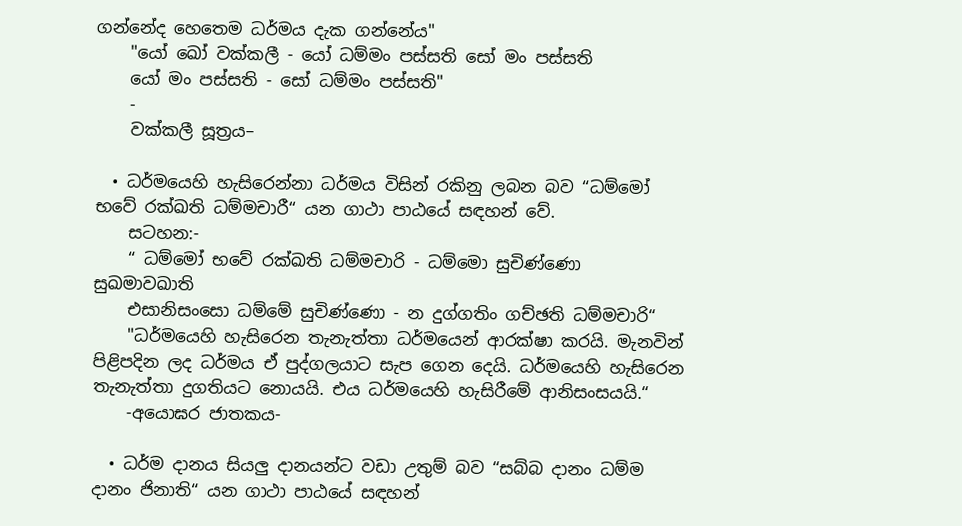ගන්නේද හෙතෙම ධර්මය දැක ගන්නේය"
    "යෝ ඛෝ වක්‌කලී - යෝ ධම්මං පස්‌සති සෝ මං පස්‌සති
    යෝ මං පස්‌සති - සෝ ධම්මං පස්‌සති"
    -
    වක්‌කලී සූත්‍රය–

  • ධර්මයෙහි හැසිරෙන්නා ධර්මය විසින් රකිනු ලබන බව “ධම්මෝ භවේ රක්ඛති ධම්මචාරී“ යන ගාථා පාඨයේ සඳහන් වේ.
    සටහන:-
    “ ධම්මෝ භවේ රක්ඛති ධම්මචාරි - ධම්මො සුචිණ්ණො සුඛමාවඛාති
    එසානිසංසො ධම්මේ සුචිණ්ණො - න දුග්ගතිං ගච්ඡති ධම්මචාරි“
    "ධර්මයෙහි හැසිරෙන තැනැත්තා ධර්මයෙන් ආරක්ෂා කරයි. මැනවින් පිළිපදින ලද ධර්මය ඒ පුද්ගලයාට සැප ගෙන දෙයි. ධර්මයෙහි හැසිරෙන තැනැත්තා දුගතියට නොයයි. එය ධර්මයෙහි හැසිරීමේ ආනිසංසයයි.“
    -අයොඝර ජාතකය-

  • ධර්ම දානය සියලු දානයන්ට වඩා උතුම් බව “සබ්බ දානං ධම්ම දානං ජිනාති“ යන ගාථා පාඨයේ සඳහන්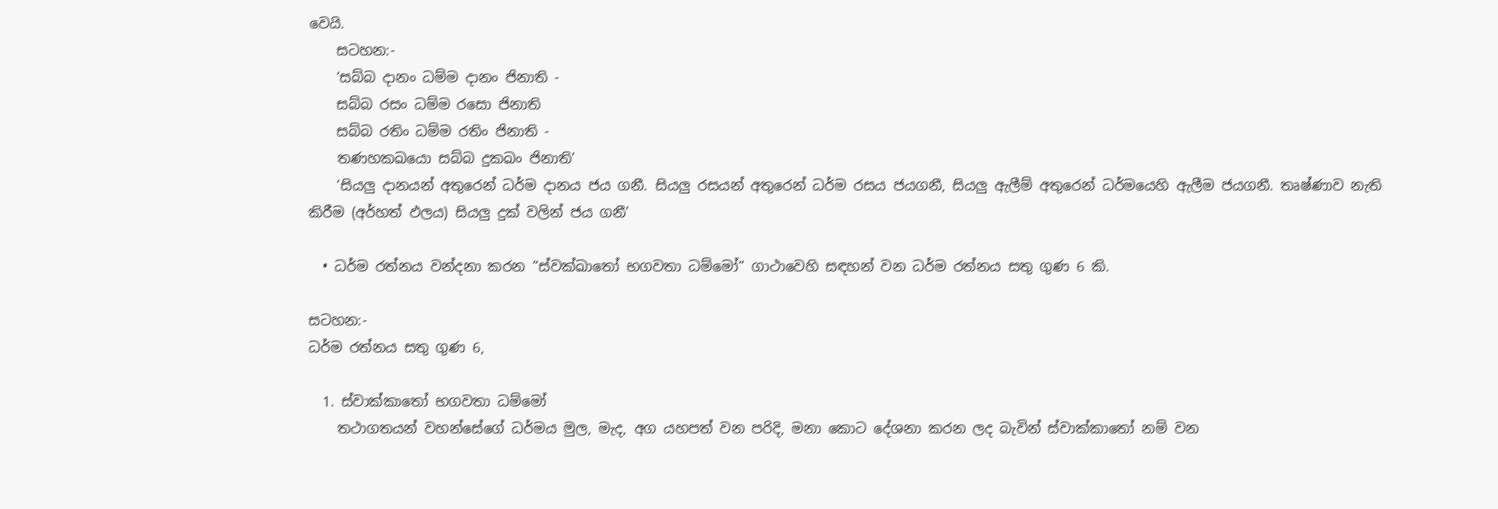වෙයි.
    සටහන:-
    ‘සබ්බ දානං ධම්ම දානං ජිනාති -
    සබ්බ රසං ධම්ම රසො ජිනාති
    සබ්බ රතිං ධම්ම රතිං ජිනාති -
    තණහකඛයො සබ්බ දුකඛං ජිනාති’
    ‘සියලු දානයන් අතුරෙන් ධර්ම දානය ජය ගනී. සියලු රසයන් අතුරෙන් ධර්ම රසය ජයගනී, සියලු ඇලීම් අතුරෙන් ධර්මයෙහි ඇලීම ජයගනී. තෘෂ්ණාව නැති කිරීම (අර්හත් ඵලය) සියලු දුක් වලින් ජය ගනී’

  • ධර්ම රත්නය වන්දනා කරන “ස්වක්ඛාතෝ භගවතා ධම්මෝ“ ගාථාවෙහි සඳහන් වන ධර්ම රත්නය සතු ගුණ 6 කි.

සටහන:-
ධර්ම රත්නය සතු ගුණ 6,

  1. ස්වාක්කාතෝ භගවතා ධම්මෝ
    තථාගතයන් වහන්සේගේ ධර්මය මුල, මැද, අග යහපත් වන පරිදි, මනා කොට දේශනා කරන ලද බැවින් ස්වාක්කාතෝ නම් වන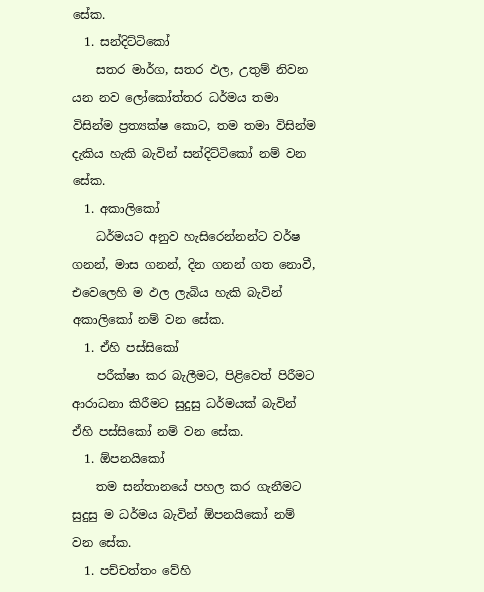සේක.
  1. සන්දිට්ටිකෝ
    සතර මාර්ග, සතර ඵල, උතුම් නිවන යන නව ලෝකෝත්තර ධර්මය තමා විසින්ම ප්‍රත්‍යක්ෂ කොට, තම තමා විසින්ම දැකිය හැකි බැවින් සන්දිට්ටිකෝ නම් වන සේක.
  1. අකාලිකෝ
    ධර්මයට අනුව හැසිරෙන්නන්ට වර්ෂ ගනන්, මාස ගනන්, දින ගනන් ගත නොවී, එවෙලෙහි ම ඵල ලැබිය හැකි බැවින් අකාලිකෝ නම් වන සේක.
  1. ඒහි පස්සිකෝ
    පරීක්ෂා කර බැලීමට, පිළිවෙත් පිරීමට ආරාධනා කිරීමට සුදුසු ධර්මයක් බැවින් ඒහි පස්සිකෝ නම් වන සේක.
  1. ඕපනයිකෝ
    තම සන්තානයේ පහල කර ගැනීමට සුදුසු ම ධර්මය බැවින් ඕපනයිකෝ නම් වන සේක.
  1. පච්චත්තං වේහි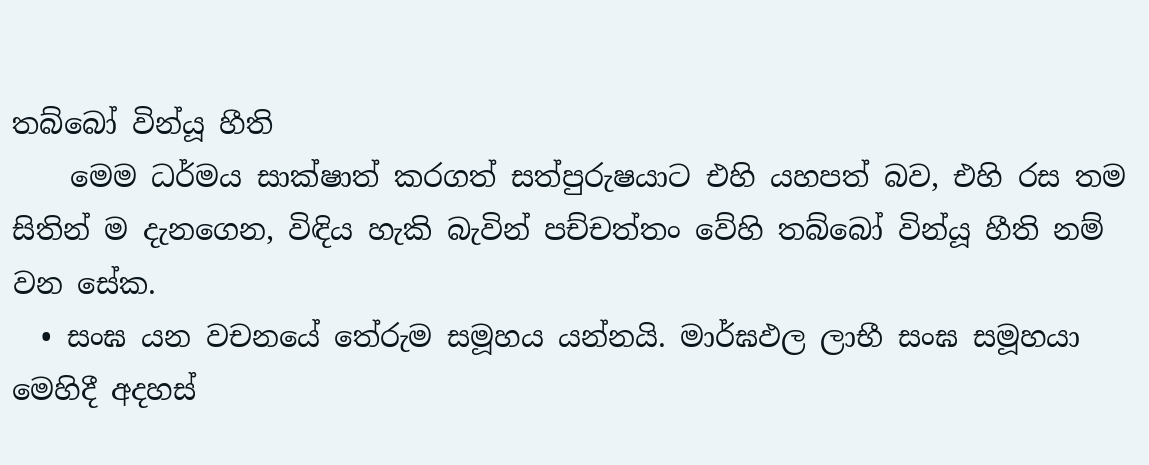තබ්බෝ වින්යූ හීති
    මෙම ධර්මය සාක්ෂාත් කරගත් සත්පුරුෂයාට එහි යහපත් බව, එහි රස තම සිතින් ම දැනගෙන, විඳිය හැකි බැවින් පච්චත්තං වේහි තබ්බෝ වින්යූ හීති නම් වන සේක.
  • සංඝ යන වචනයේ තේරුම සමූහය යන්නයි. මාර්ඝඵල ලාභී සංඝ සමූහයා මෙහිදී අදහස්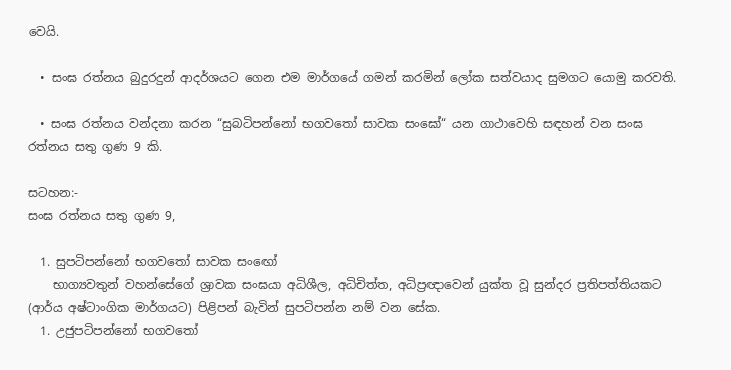වෙයි.

  • සංඝ රත්නය බුදුරදුන් ආදර්ශයට ගෙන එම මාර්ගයේ ගමන් කරමින් ලෝක සත්වයාද සුමගට යොමු කරවති.

  • සංඝ රත්නය වන්දනා කරන “සුබටිපන්නෝ භගවතෝ සාවක සංඝෝ“ යන ගාථාවෙහි සඳහන් වන සංඝ රත්නය සතු ගුණ 9 කි.

සටහන:-
සංඝ රත්නය සතු ගුණ 9,

  1. සුපටිපන්නෝ භගවතෝ සාවක සංඟෝ
    භාග්‍යවතුන් වහන්සේගේ ශ්‍රාවක සංඝයා අධිශීල, අධිචිත්ත, අධිප්‍රඥාවෙන් යුක්ත වූ සුන්දර ප්‍රතිපත්තියකට (ආර්ය අෂ්ටාංගික මාර්ගයට) පිළිපන් බැවින් සුපටිපන්න නම් වන සේක.
  1. උජුපටිපන්නෝ භගවතෝ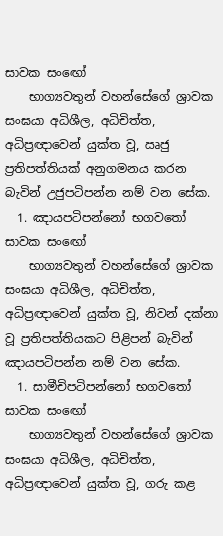සාවක සංඟෝ
    භාග්‍යවතුන් වහන්සේගේ ශ්‍රාවක සංඝයා අධිශීල, අධිචිත්ත, අධිප්‍රඥාවෙන් යුක්ත වූ, ඍජු ප්‍රතිපත්තියක් අනුගමනය කරන බැවින් උජුපටිපන්න නම් වන සේක.
  1. ඤායපටිපන්නෝ භගවතෝ සාවක සංඟෝ
    භාග්‍යවතුන් වහන්සේගේ ශ්‍රාවක සංඝයා අධිශීල, අධිචිත්ත, අධිප්‍රඥාවෙන් යුක්ත වූ, නිවන් දක්නා වූ ප්‍රතිපත්තියකට පිළිපන් බැවින් ඤායපටිපන්න නම් වන සේක.
  1. සාමීචිපටිපන්නෝ භගවතෝ සාවක සංඟෝ
    භාග්‍යවතුන් වහන්සේගේ ශ්‍රාවක සංඝයා අධිශීල, අධිචිත්ත, අධිප්‍රඥාවෙන් යුක්ත වූ, ගරු කළ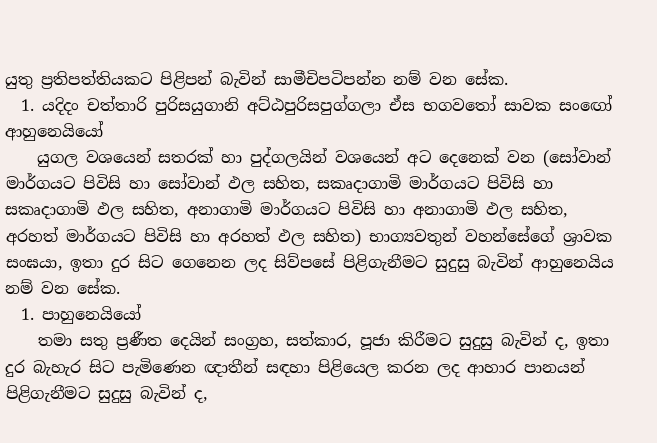යුතු ප්‍රතිපත්තියකට පිළිපන් බැවින් සාමීචිපටිපන්න නම් වන සේක.
  1. යදිදං චත්තාරි පුරිසයුගානි අට්ඨපුරිසපුග්ගලා ඒස භගවතෝ සාවක සංඟෝ ආහුනෙයියෝ
    යුගල වශයෙන් සතරක් හා පුද්ගලයින් වශයෙන් අට දෙනෙක් වන (සෝවාන් මාර්ගයට පිවිසි හා සෝවාන් ඵල සහිත, සකෘදාගාමි මාර්ගයට පිවිසි හා සකෘදාගාමි ඵල සහිත, අනාගාමි මාර්ගයට පිවිසි හා අනාගාමි ඵල සහිත, අරහත් මාර්ගයට පිවිසි හා අරහත් ඵල සහිත) භාග්‍යවතුන් වහන්සේගේ ශ්‍රාවක සංඝයා, ඉතා දුර සිට ගෙනෙන ලද සිව්පසේ පිළිගැනීමට සුදුසු බැවින් ආහුනෙයිය නම් වන සේක.
  1. පාහුනෙයියෝ
    තමා සතු ප්‍රණීත දෙයින් සංග්‍රහ, සත්කාර, පූජා කිරීමට සුදුසු බැවින් ද, ඉතා දුර බැහැර සිට පැමිණෙන ඥාතීන් සඳහා පිළියෙල කරන ලද ආහාර පානයන් පිළිගැනීමට සුදුසු බැවින් ද,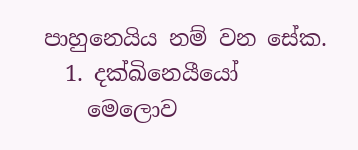පාහුනෙයිය නම් වන සේක.
  1. දක්ඛිනෙයීයෝ
    මෙලොව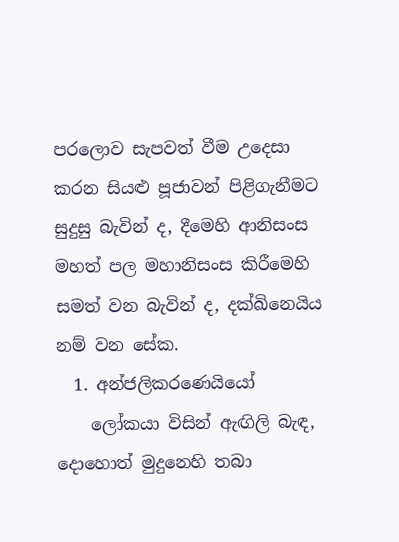පරලොව සැපවත් වීම උදෙසා කරන සියළු පූජාවන් පිළිගැනීමට සුදුසු බැවින් ද, දීමෙහි ආනිසංස මහත් පල මහානිසංස කිරීමෙහි සමත් වන බැවින් ද, දක්ඛිනෙයිය නම් වන සේක.
  1. අන්ජලිකරණෙයියෝ
    ලෝකයා විසින් ඇඟිලි බැඳ, දොහොත් මුදුනෙහි තබා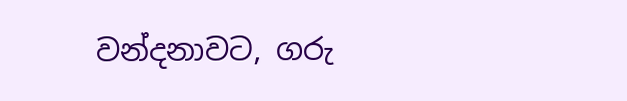වන්දනාවට, ගරු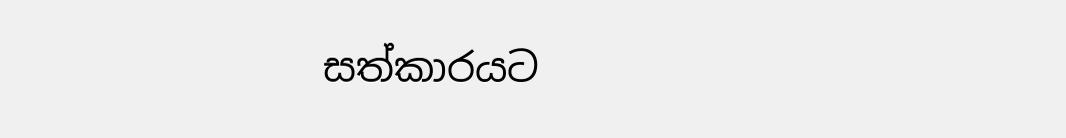සත්කාරයට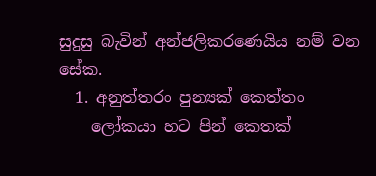සුදුසු බැවින් අන්ජලිකරණෙයිය නම් වන සේක.
  1. අනුත්තරං පුන්‍යක් කෙත්තං
    ලෝකයා හට පින් කෙතක්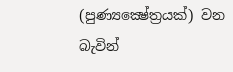(පුණ්‍යක්‍ෂේත්‍රයක්) වන බැවින්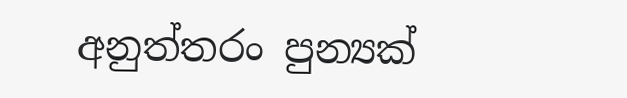අනුත්තරං පුන්‍යක්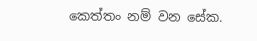කෙත්තං නම් වන සේක.